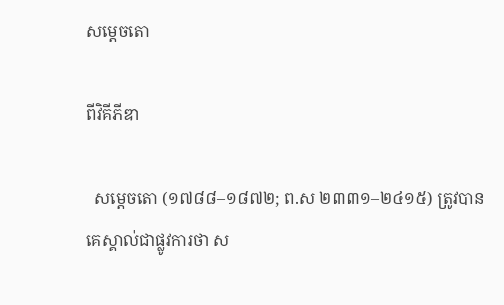សម្ដេចតោ

ពីវិគីភីឌា

  សម្តេចតោ (១៧៨៨–១៨៧២; ព.ស ២៣៣១–២៤១៥) ត្រូវបានគេស្គាល់ជាផ្លូវការថា ស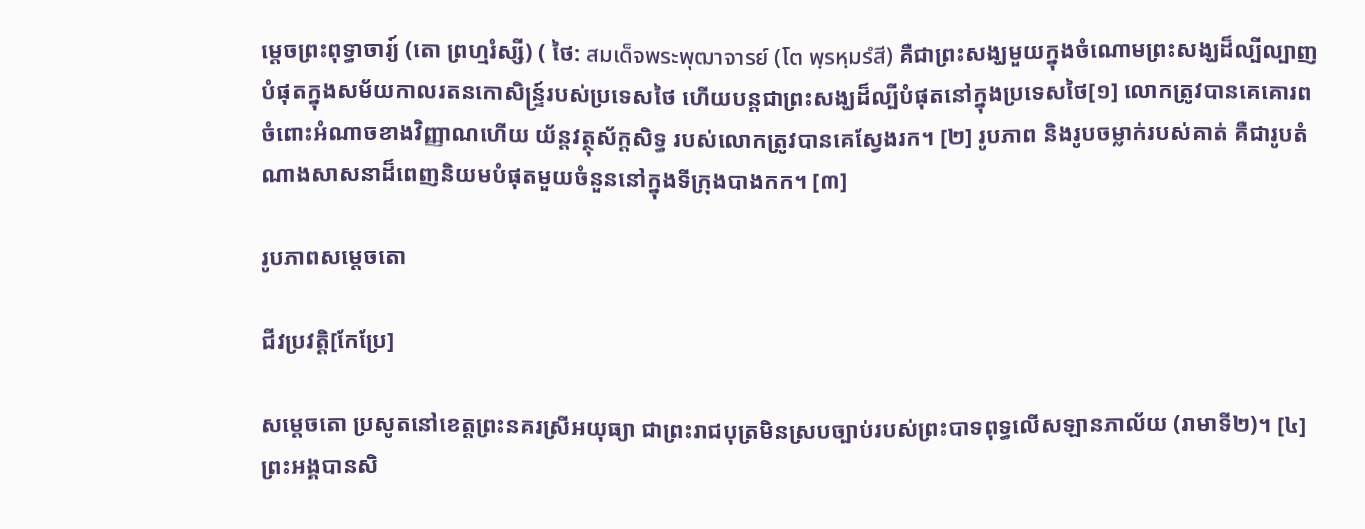ម្តេចព្រះពុទ្ធាចារ្យ៍ (តោ ព្រហ្មរំស្សី) ( ថៃ: สมเด็จพระพุฒาจารย์ (โต พฺรหฺมรํสี) គឺជាព្រះសង្ឃមួយក្នុងចំណោមព្រះសង្ឃដ៏ល្បីល្បាញបំផុតក្នុងសម័យកាលរតនកោសិន្ទ្រ៍របស់ប្រទេសថៃ ហើយបន្តជាព្រះសង្ឃដ៏ល្បីបំផុតនៅក្នុងប្រទេសថៃ[១] លោកត្រូវបានគេគោរពចំពោះអំណាចខាងវិញ្ញាណហើយ យ័ន្តវត្ថុស័ក្តសិទ្ធ របស់លោកត្រូវបានគេស្វែងរក។ [២] រូបភាព និងរូបចម្លាក់របស់គាត់ គឺជារូបតំណាងសាសនាដ៏ពេញនិយមបំផុតមួយចំនួននៅក្នុងទីក្រុងបាងកក។ [៣]

រូបភាពសម្តេចតោ

ជីវប្រវត្តិ[កែប្រែ]

សម្តេចតោ ប្រសូតនៅខេត្តព្រះនគរស្រីអយុធ្យា ជាព្រះរាជបុត្រមិនស្របច្បាប់របស់ព្រះបាទពុទ្ធលើសឡានភាល័យ (រាមាទី២)។ [៤] ព្រះអង្គបានសិ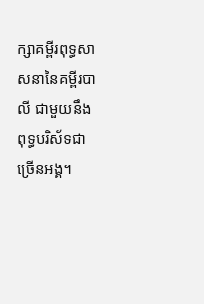ក្សាគម្ពីរពុទ្ធសាសនានៃគម្ពីរបាលី ជាមួយនឹងពុទ្ធបរិស័ទជាច្រើនអង្គ។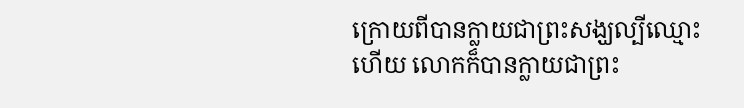ក្រោយពីបានក្លាយជាព្រះសង្ឃល្បីឈ្មោះហើយ លោកក៏បានក្លាយជាព្រះ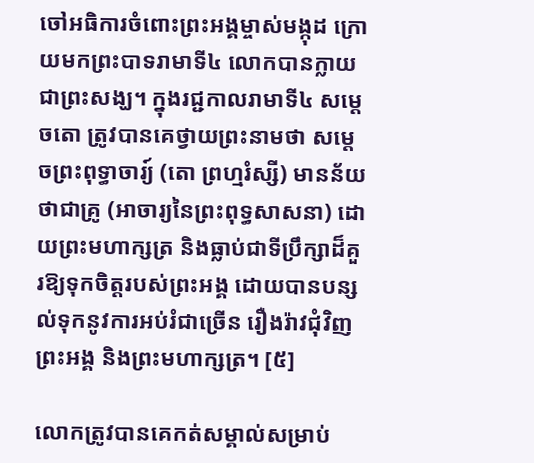ចៅអធិការចំពោះព្រះអង្គម្ចាស់មង្កុដ ក្រោយមកព្រះបាទរាមាទី៤ លោកបានក្លាយជាព្រះសង្ឃ។ ក្នុងរជ្ជកាលរាមាទី៤ សម្តេចតោ ត្រូវបានគេថ្វាយព្រះនាមថា សម្តេចព្រះពុទ្ធាចារ្យ៍ (តោ ព្រហ្មរំស្សី) មានន័យថាជាគ្រូ (អាចារ្យនៃព្រះពុទ្ធសាសនា) ដោយព្រះមហាក្សត្រ និងធ្លាប់ជាទីប្រឹក្សាដ៏គួរឱ្យទុកចិត្តរបស់ព្រះអង្គ ដោយបានបន្សល់ទុកនូវការអប់រំជាច្រើន រឿងរ៉ាវជុំវិញព្រះអង្គ និងព្រះមហាក្សត្រ។ [៥]

លោកត្រូវបានគេកត់សម្គាល់សម្រាប់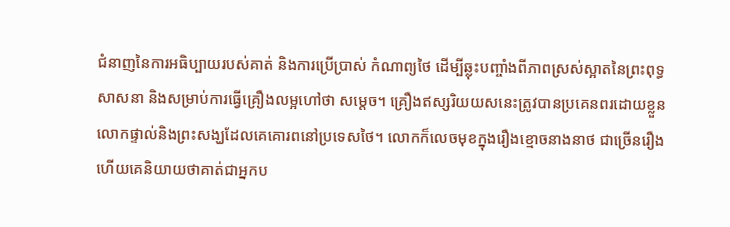ជំនាញនៃការអធិប្បាយរបស់គាត់ និងការប្រើប្រាស់ កំណាព្យថៃ ដើម្បីឆ្លុះបញ្ចាំងពីភាពស្រស់ស្អាតនៃព្រះពុទ្ធសាសនា និងសម្រាប់ការធ្វើគ្រឿងលម្អហៅថា សម្តេច។ គ្រឿងឥស្សរិយយសនេះត្រូវបានប្រគេនពរដោយខ្លួនលោកផ្ទាល់និងព្រះសង្ឃដែលគេគោរពនៅប្រទេសថៃ។ លោកក៏លេចមុខក្នុងរឿងខ្មោចនាងនាថ ជាច្រើនរឿង ហើយគេនិយាយថាគាត់ជាអ្នកប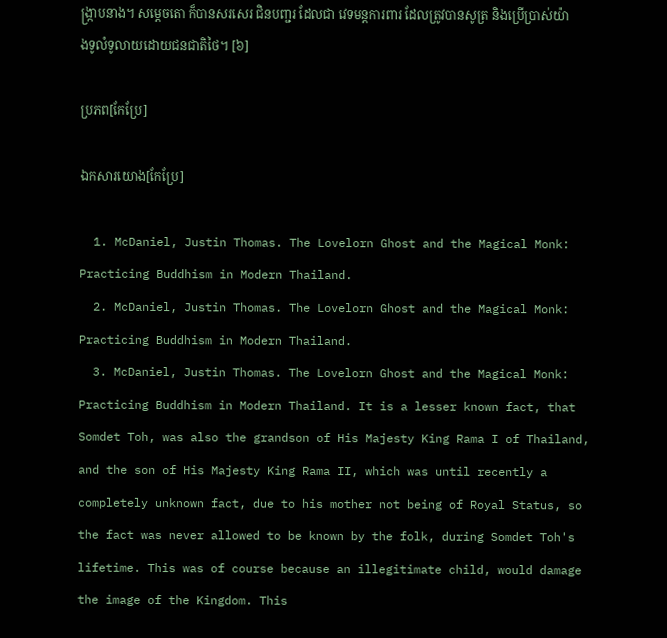ង្ក្រាបនាង។ សម្តេចតោ ក៏បានសរសេរ ជិនបញ្ជរ ដែលជា វេទមន្តការពារ ដែលត្រូវបានសូត្រ និងប្រើប្រាស់យ៉ាងទូលំទូលាយដោយជនជាតិថៃ។ [៦]

ប្រភព[កែប្រែ]

ឯកសារយោង[កែប្រែ]

  1. McDaniel, Justin Thomas. The Lovelorn Ghost and the Magical Monk: Practicing Buddhism in Modern Thailand.
  2. McDaniel, Justin Thomas. The Lovelorn Ghost and the Magical Monk: Practicing Buddhism in Modern Thailand.
  3. McDaniel, Justin Thomas. The Lovelorn Ghost and the Magical Monk: Practicing Buddhism in Modern Thailand. It is a lesser known fact, that Somdet Toh, was also the grandson of His Majesty King Rama I of Thailand, and the son of His Majesty King Rama II, which was until recently a completely unknown fact, due to his mother not being of Royal Status, so the fact was never allowed to be known by the folk, during Somdet Toh's lifetime. This was of course because an illegitimate child, would damage the image of the Kingdom. This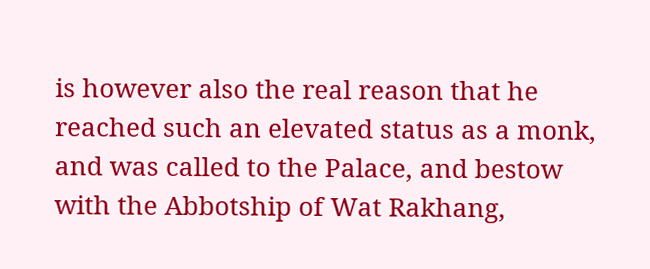is however also the real reason that he reached such an elevated status as a monk, and was called to the Palace, and bestow with the Abbotship of Wat Rakhang,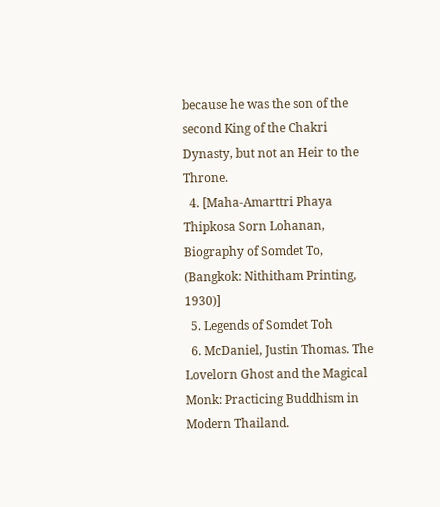because he was the son of the second King of the Chakri Dynasty, but not an Heir to the Throne.
  4. [Maha-Amarttri Phaya Thipkosa Sorn Lohanan, Biography of Somdet To, (Bangkok: Nithitham Printing, 1930)]
  5. Legends of Somdet Toh
  6. McDaniel, Justin Thomas. The Lovelorn Ghost and the Magical Monk: Practicing Buddhism in Modern Thailand.